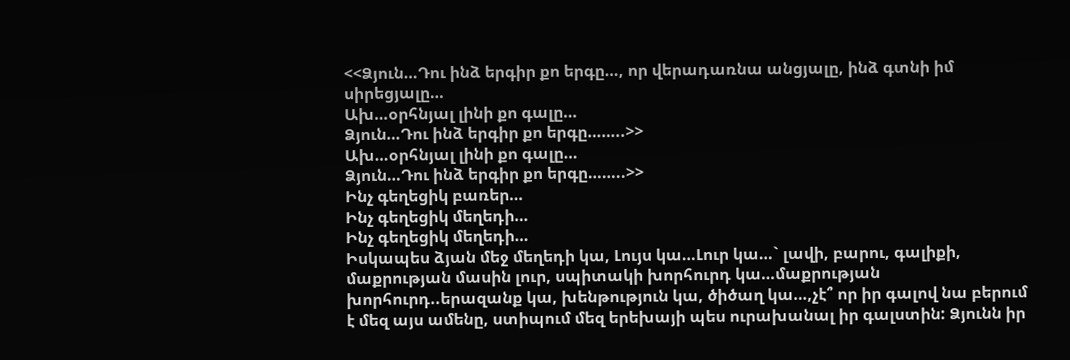<<Ձյուն…Դու ինձ երգիր քո երգը…, որ վերադառնա անցյալը, ինձ գտնի իմ սիրեցյալը…
Ախ…օրհնյալ լինի քո գալը…
Ձյուն…Դու ինձ երգիր քո երգը……..>>
Ախ…օրհնյալ լինի քո գալը…
Ձյուն…Դու ինձ երգիր քո երգը……..>>
Ինչ գեղեցիկ բառեր…
Ինչ գեղեցիկ մեղեդի…
Ինչ գեղեցիկ մեղեդի…
Իսկապես ձյան մեջ մեղեդի կա, Լույս կա…Լուր կա…` լավի, բարու, գալիքի, մաքրության մասին լուր, սպիտակի խորհուրդ կա…մաքրության խորհուրդ..երազանք կա, խենթություն կա, ծիծաղ կա…,չէ՞ որ իր գալով նա բերում է մեզ այս ամենը, ստիպում մեզ երեխայի պես ուրախանալ իր գալստին: Ձյունն իր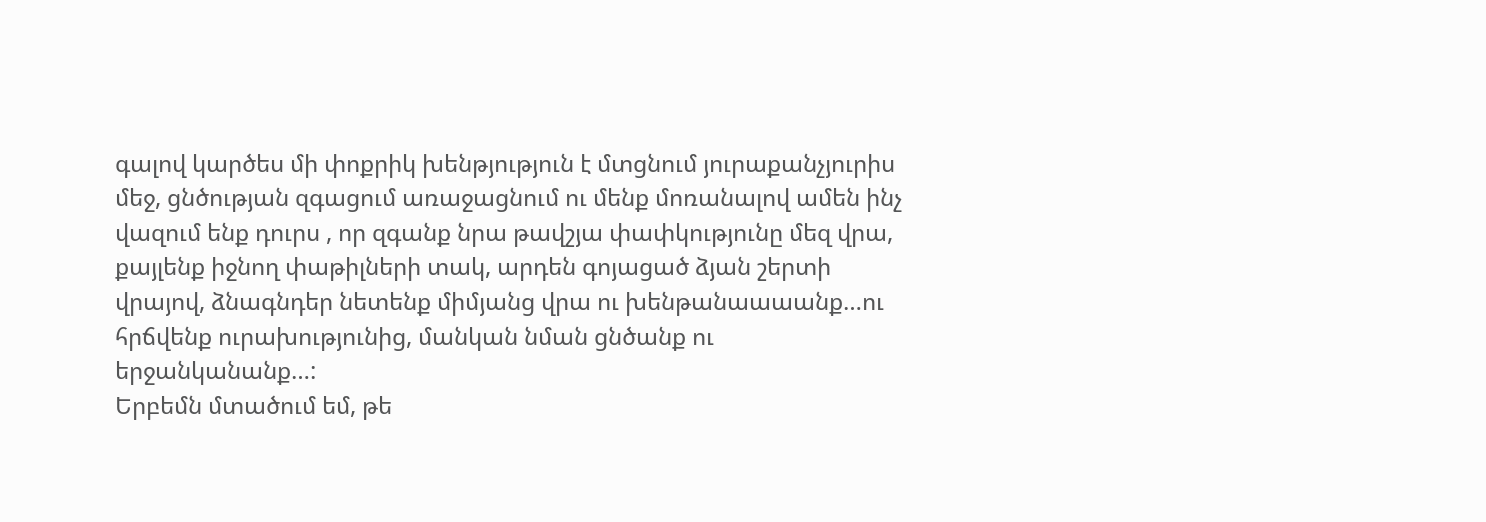գալով կարծես մի փոքրիկ խենթյություն է մտցնում յուրաքանչյուրիս մեջ, ցնծության զգացում առաջացնում ու մենք մոռանալով ամեն ինչ վազում ենք դուրս , որ զգանք նրա թավշյա փափկությունը մեզ վրա, քայլենք իջնող փաթիլների տակ, արդեն գոյացած ձյան շերտի վրայով, ձնագնդեր նետենք միմյանց վրա ու խենթանաաաանք…ու հրճվենք ուրախությունից, մանկան նման ցնծանք ու երջանկանանք…:
Երբեմն մտածում եմ, թե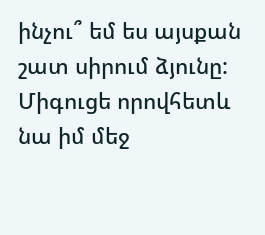ինչու՞ եմ ես այսքան շատ սիրում ձյունը: Միգուցե որովհետև նա իմ մեջ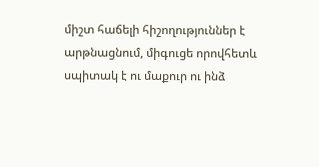միշտ հաճելի հիշողություններ է արթնացնում, միգուցե որովհետև սպիտակ է ու մաքուր ու ինձ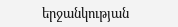երջանկության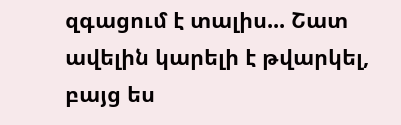զգացում է տալիս... Շատ ավելին կարելի է թվարկել, բայց ես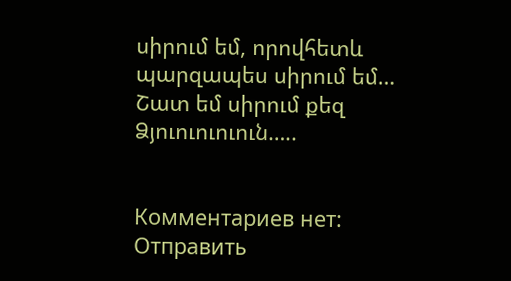սիրում եմ, որովհետև պարզապես սիրում եմ…
Շատ եմ սիրում քեզ Ձյուուուուուն…..


Комментариев нет:
Отправить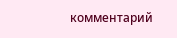комментарий